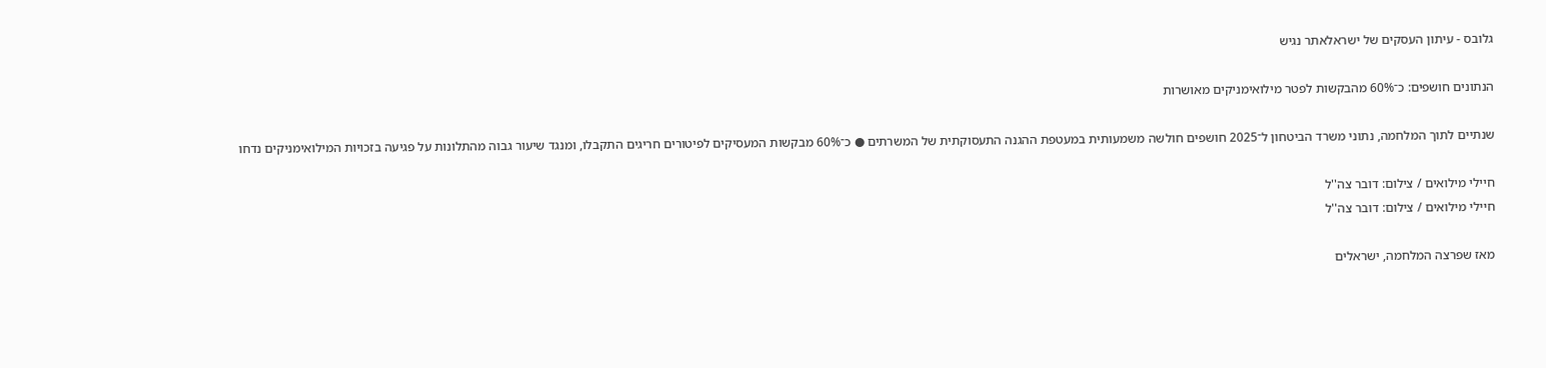גלובס - עיתון העסקים של ישראלאתר נגיש

הנתונים חושפים: כ־60% מהבקשות לפטר מילואימניקים מאושרות

שנתיים לתוך המלחמה, נתוני משרד הביטחון ל־2025 חושפים חולשה משמעותית במעטפת ההגנה התעסוקתית של המשרתים ● כ־60% מבקשות המעסיקים לפיטורים חריגים התקבלו, ומנגד שיעור גבוה מהתלונות על פגיעה בזכויות המילואימניקים נדחו

חיילי מילואים / צילום: דובר צה''ל
חיילי מילואים / צילום: דובר צה''ל

מאז שפרצה המלחמה, ישראלים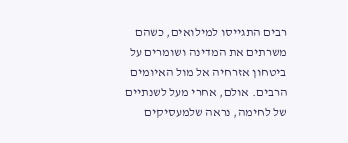רבים התגייסו למילואים, כשהם משרתים את המדינה ושומרים על ביטחון אזרחיה אל מול האיומים הרבים. אולם, אחרי מעל לשנתיים של לחימה, נראה שלמעסיקים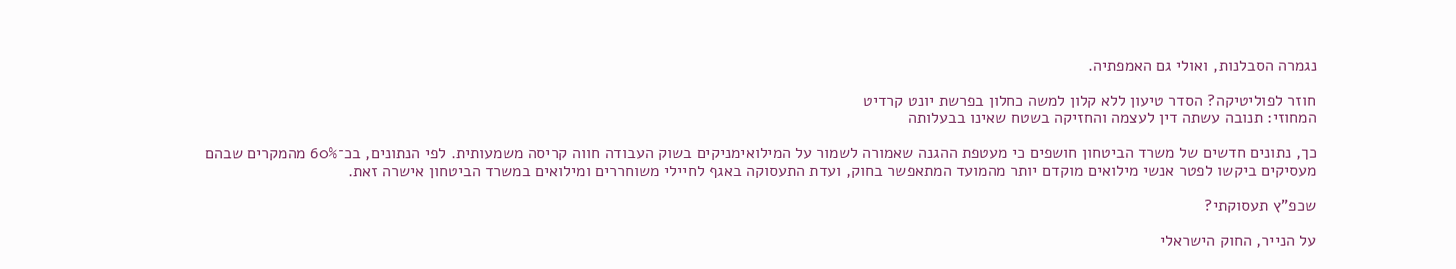נגמרה הסבלנות, ואולי גם האמפתיה.

חוזר לפוליטיקה? הסדר טיעון ללא קלון למשה כחלון בפרשת יונט קרדיט
המחוזי: תנובה עשתה דין לעצמה והחזיקה בשטח שאינו בבעלותה

כך, נתונים חדשים של משרד הביטחון חושפים כי מעטפת ההגנה שאמורה לשמור על המילואימניקים בשוק העבודה חווה קריסה משמעותית. לפי הנתונים, בכ־60% מהמקרים שבהם מעסיקים ביקשו לפטר אנשי מילואים מוקדם יותר מהמועד המתאפשר בחוק, ועדת התעסוקה באגף לחיילי משוחררים ומילואים במשרד הביטחון אישרה זאת.

שכפ"ץ תעסוקתי?

על הנייר, החוק הישראלי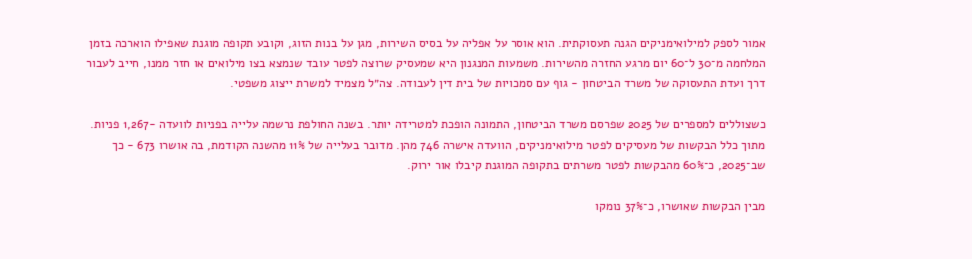אמור לספק למילואימניקים הגנה תעסוקתית. הוא אוסר על אפליה על בסיס השירות, מגן על בנות הזוג, וקובע תקופה מוגנת שאפילו הוארכה בזמן המלחמה מ־30 ל־60 יום מרגע החזרה מהשירות. משמעות המנגנון היא שמעסיק שרוצה לפטר עובד שנמצא בצו מילואים או חזר ממנו, חייב לעבור דרך ועדת התעסוקה של משרד הביטחון - גוף עם סמכויות של בית דין לעבודה. צה״ל מצמיד למשרת ייצוג משפטי.

כשצוללים למספרים של 2025 שפרסם משרד הביטחון, התמונה הופכת למטרידה יותר. בשנה החולפת נרשמה עלייה בפניות לוועדה -1,267 פניות. מתוך כלל הבקשות של מעסיקים לפטר מילואימניקים, הוועדה אישרה 746 מהן. מדובר בעלייה של 11% מהשנה הקודמת, בה אושרו 673 - כך שב־2025, כ־60% מהבקשות לפטר משרתים בתקופה המוגנת קיבלו אור ירוק.

מבין הבקשות שאושרו, כ־37% נומקו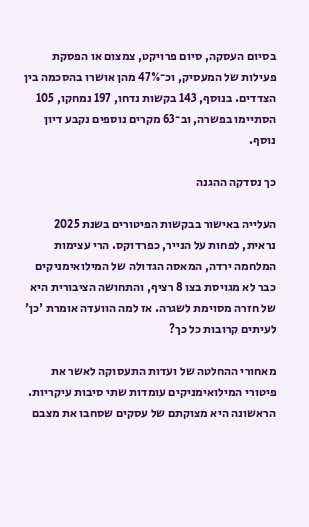בסיום העסקה, סיום פרויקט, צמצום או הפסקת פעילות של המעסיק, וכ־47% מהן אושרו בהסכמה בין הצדדים. בנוסף, 143 בקשות נדחו, 197 נמחקו, 105 הסתיימו בפשרה, וב־63 מקרים נוספים נקבע דיון נוסף.

כך נסדקה ההגנה

העלייה באישור בבקשות הפיטורים בשנת 2025 נראית, לפחות על הנייר, כפרדוקס. הרי עצימות המלחמה ירדה, המאסה הגדולה של המילואימניקים כבר לא מגויסת בצו 8 רציף, והתחושה הציבורית היא של חזרה מסוימת לשגרה. אז למה הוועדה אומרת 'כן' לעיתים קרובות כל כך?

מאחורי ההחלטה של ועדות התעסוקה לאשר את פיטורי המילואימניקים עומדות שתי סיבות עיקריות. הראשונה היא מצוקתם של עסקים שסחבו את מצבם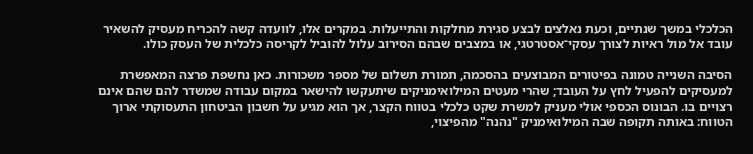הכלכלי במשך שנתיים, וכעת נאלצים לבצע סגירת מחלקות והתייעלות. במקרים אלו, לוועדה קשה להכריח מעסיק להשאיר עובד אל מול ראיות לצורך עסקי־אסטרטגי, או במצבים שבהם הסירוב עלול להוביל לקריסה כלכלית של העסק כולו.

הסיבה השנייה טמונה בפיטורים המבוצעים בהסכמה, תמורת תשלום של מספר משכורות. כאן נחשפת פרצה המאפשרת למעסיקים להפעיל לחץ על העובד; שהרי מעטים המילואימניקים שיתעקשו להישאר במקום עבודה שמשדר להם שהם אינם רצויים בו. הבונוס הכספי אולי מעניק למשרת שקט כלכלי בטווח הקצר, אך הוא מגיע על חשבון הביטחון התעסוקתי ארוך הטווח: באותה תקופה שבה המילואימניק "נהנה" מהפיצוי,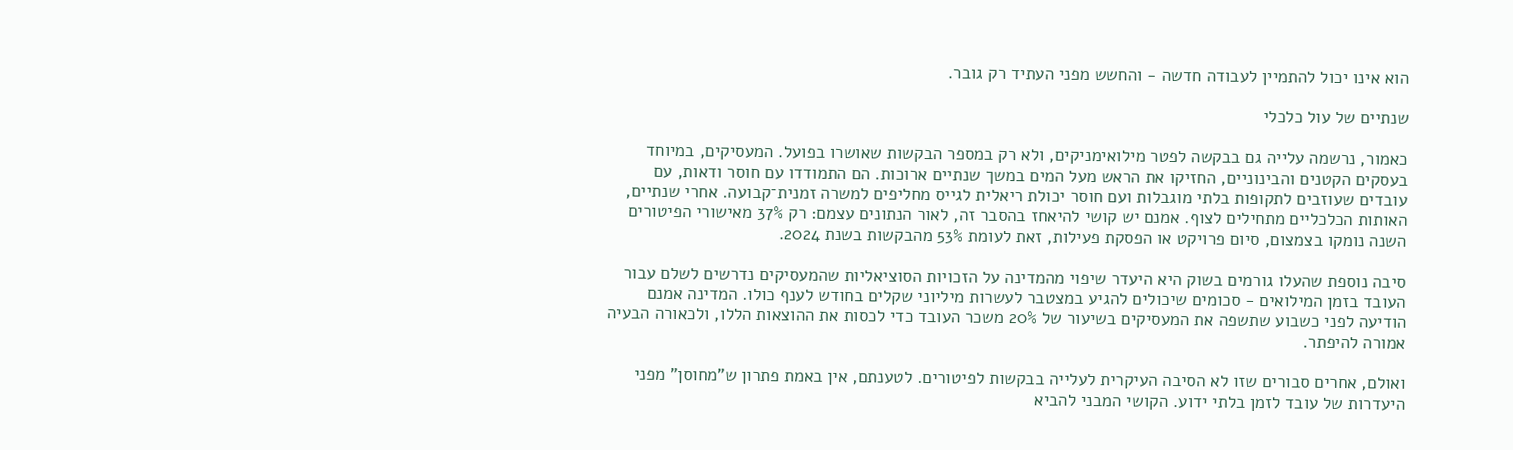הוא אינו יכול להתמיין לעבודה חדשה - והחשש מפני העתיד רק גובר.

שנתיים של עול כלכלי

כאמור, נרשמה עלייה גם בבקשה לפטר מילואימניקים, ולא רק במספר הבקשות שאושרו בפועל. המעסיקים, במיוחד בעסקים הקטנים והבינוניים, החזיקו את הראש מעל המים במשך שנתיים ארוכות. הם התמודדו עם חוסר ודאות, עם עובדים שעוזבים לתקופות בלתי מוגבלות ועם חוסר יכולת ריאלית לגייס מחליפים למשרה זמנית־קבועה. אחרי שנתיים, האותות הכלכליים מתחילים לצוף. אמנם יש קושי להיאחז בהסבר זה, לאור הנתונים עצמם: רק 37% מאישורי הפיטורים השנה נומקו בצמצום, סיום פרויקט או הפסקת פעילות, זאת לעומת 53% מהבקשות בשנת 2024.

סיבה נוספת שהעלו גורמים בשוק היא היעדר שיפוי מהמדינה על הזכויות הסוציאליות שהמעסיקים נדרשים לשלם עבור העובד בזמן המילואים - סכומים שיכולים להגיע במצטבר לעשרות מיליוני שקלים בחודש לענף כולו. המדינה אמנם הודיעה לפני כשבוע שתשפה את המעסיקים בשיעור של 20% משכר העובד כדי לכסות את ההוצאות הללו, ולכאורה הבעיה אמורה להיפתר.

ואולם, אחרים סבורים שזו לא הסיבה העיקרית לעלייה בבקשות לפיטורים. לטענתם, אין באמת פתרון ש"מחוסן" מפני היעדרות של עובד לזמן בלתי ידוע. הקושי המבני להביא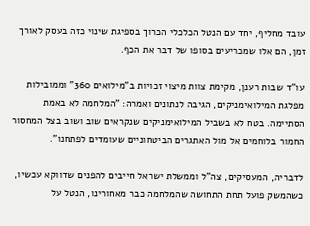עובד מחליף, יחד עם הנטל הכלכלי הכרוך בספיגת שינוי כזה בעסק לאורך זמן, הם אלו שמכריעים בסופו של דבר את הכף.

עו"ד שבות רענן, מקימת צוות מיצוי זכויות ב"מילואים 360" וממובילות מפלגת המילואימניקים, הגיבה לנתונים ואמרה: "המלחמה לא באמת הסתיימה. בטח לא בשביל המילואימניקים שנקראים שוב ושוב בצל המחסור החמור בלוחמים אל מול האתגרים הביטחוניים שעומדים לפתחנו".

לדבריה, המעסיקים, צה"ל וממשלת ישראל חייבים להפנים שדווקא עכשיו, כשהמשק פועל תחת התחושה שהמלחמה כבר מאחורינו, הנטל על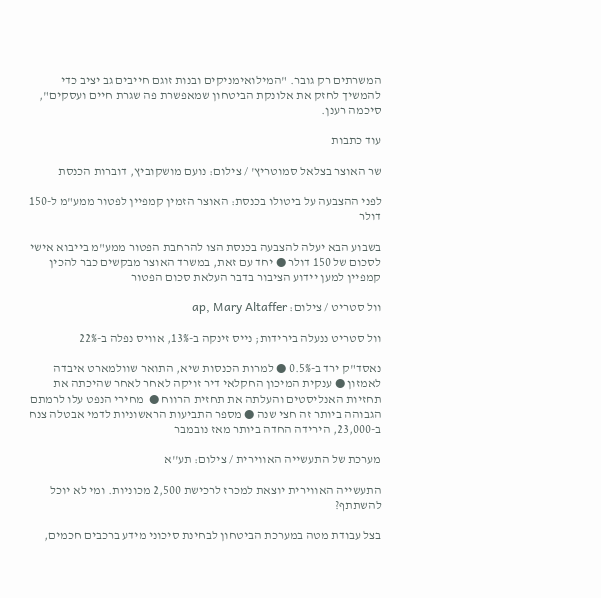המשרתים רק גובר. "המילואימניקים ובנות זוגם חייבים גב יציב כדי להמשיך לחזק את אלונקת הביטחון שמאפשרת פה שגרת חיים ועסקים", סיכמה רענן.

עוד כתבות

שר האוצר בצלאל סמוטריץ' / צילום: נועם מושקוביץ, דוברות הכנסת

לפני ההצבעה על ביטולו בכנסת: האוצר הזמין קמפיין לפטור ממע"מ ל-150 דולר

בשבוע הבא יעלה להצבעה בכנסת הצו להרחבת הפטור ממע"מ בייבוא אישי לסכום של 150 דולר ● יחד עם זאת, במשרד האוצר מבקשים כבר להכין קמפיין למען יידוע הציבור בדבר העלאת סכום הפטור

וול סטריט / צילום: ap, Mary Altaffer

וול סטריט ננעלה בירידות; נייס זינקה ב-13%, אוויס נפלה ב-22%

נאסד"ק ירד ב-0.5% ● למרות הכנסות שיא, התואר שוולמארט איבדה לאמזון ● ענקית המיכון החקלאי דיר זויקה לאחר לאחר שהיכתה את תחזיות האנליסטים והעלתה את תחזית הרווח ●  מחירי הנפט עלו לרמתם הגבוהה ביותר זה חצי שנה ● מספר התביעות הראשוניות לדמי אבטלה צנח ב-23,000, הירידה החדה ביותר מאז נובמבר

מערכת של התעשייה האווירית / צילום: תע''א

התעשייה האווירית יוצאת למכרז לרכישת 2,500 מכוניות. ומי לא יוכל להשתתף?

בצל עבודת מטה במערכת הביטחון לבחינת סיכוני מידע ברכבים חכמים,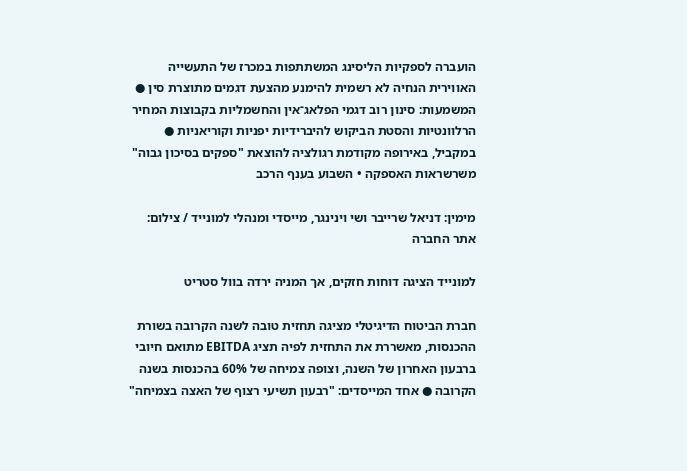הועברה לספקיות הליסינג המשתתפות במכרז של התעשייה האווירית הנחיה לא רשמית להימנע מהצעת דגמים מתוצרת סין ● המשמעות: סינון רוב דגמי הפלאג־אין והחשמליות בקבוצות המחיר הרלוונטיות והסטת הביקוש להיברידיות יפניות וקוריאניות ● במקביל, באירופה מקודמת רגולציה להוצאת "ספקים בסיכון גבוה" משרשראות האספקה • השבוע בענף הרכב

מימין: דניאל שרייבר ושי וינינגר, מייסדי ומנהלי למונייד / צילום: אתר החברה

למונייד הציגה דוחות חזקים, אך המניה ירדה בוול סטריט

חברת הביטוח הדיגיטלי מציגה תחזית טובה לשנה הקרובה בשורת ההכנסות, מאשררת את התחזית לפיה תציג EBITDA מתואם חיובי ברבעון האחרון של השנה, וצופה צמיחה של 60% בהכנסות בשנה הקרובה ● אחד המייסדים: "רבעון תשיעי רצוף של האצה בצמיחה"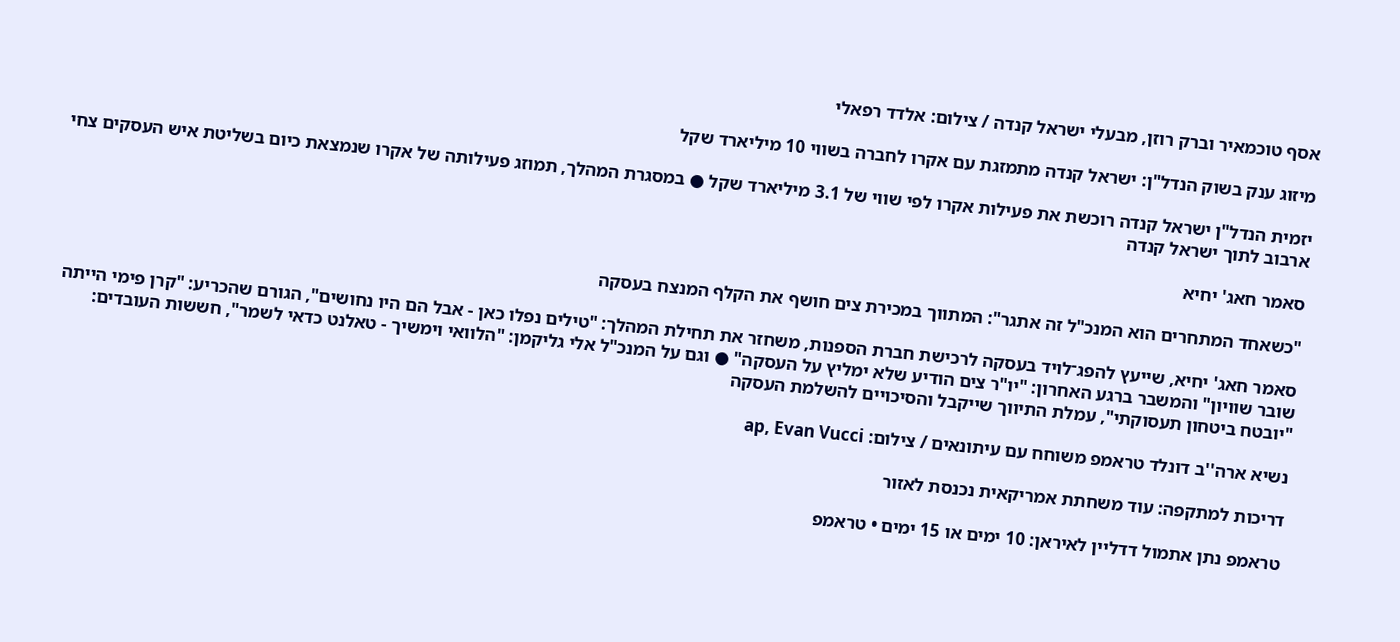אסף טוכמאיר וברק רוזן, מבעלי ישראל קנדה / צילום: אלדד רפאלי

מיזוג ענק בשוק הנדל"ן: ישראל קנדה מתמזגת עם אקרו לחברה בשווי 10 מיליארד שקל

יזמית הנדל"ן ישראל קנדה רוכשת את פעילות אקרו לפי שווי של 3.1 מיליארד שקל ● במסגרת המהלך, תמוזג פעילותה של אקרו שנמצאת כיום בשליטת איש העסקים צחי ארבוב לתוך ישראל קנדה

סאמר חאג' יחיא

"כשאחד המתחרים הוא המנכ"ל זה אתגר": המתווך במכירת צים חושף את הקלף המנצח בעסקה

סאמר חאג' יחיא, שייעץ להפג־לויד בעסקה לרכישת חברת הספנות, משחזר את תחילת המהלך: "טילים נפלו כאן - אבל הם היו נחושים", הגורם שהכריע: "קרן פימי הייתה שובר שוויון" והמשבר ברגע האחרון: "יו"ר צים הודיע שלא ימליץ על העסקה" ● וגם על המנכ"ל אלי גליקמן: "הלוואי וימשיך - טאלנט כדאי לשמר", חששות העובדים: "יובטח ביטחון תעסוקתי", עמלת התיווך שייקבל והסיכויים להשלמת העסקה

נשיא ארה''ב דונלד טראמפ משוחח עם עיתונאים / צילום: ap, Evan Vucci

דריכות למתקפה: עוד משחתת אמריקאית נכנסת לאזור

טראמפ נתן אתמול דדליין לאיראן: 10 ימים או 15 ימים • טראמפ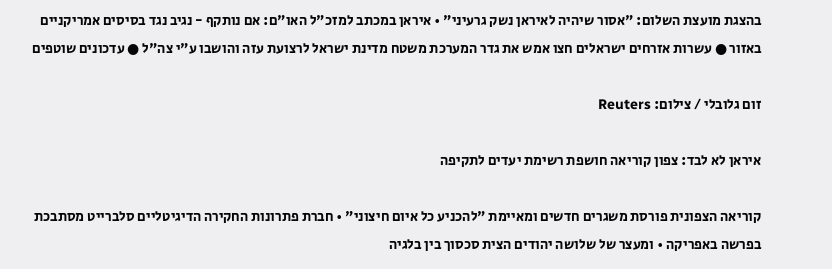בהצגת מועצת השלום: "אסור שיהיה לאיראן נשק גרעיני" • איראן במכתב למזכ"ל האו"ם: אם נותקף - נגיב נגד בסיסים אמריקניים באזור ● עשרות אזרחים ישראלים חצו אמש את גדר המערכת משטח מדינת ישראל לרצועת עזה והושבו ע"י צה"ל ● עדכונים שוטפים

זום גלובלי / צילום: Reuters

איראן לא לבד: צפון קוריאה חושפת רשימת יעדים לתקיפה

קוריאה הצפונית פורסת משגרים חדשים ומאיימת "להכניע כל איום חיצוני" • חברת פתרונות החקירה הדיגיטליים סלברייט מסתבכת בפרשה באפריקה • ומעצר של שלושה יהודים הצית סכסוך בין בלגיה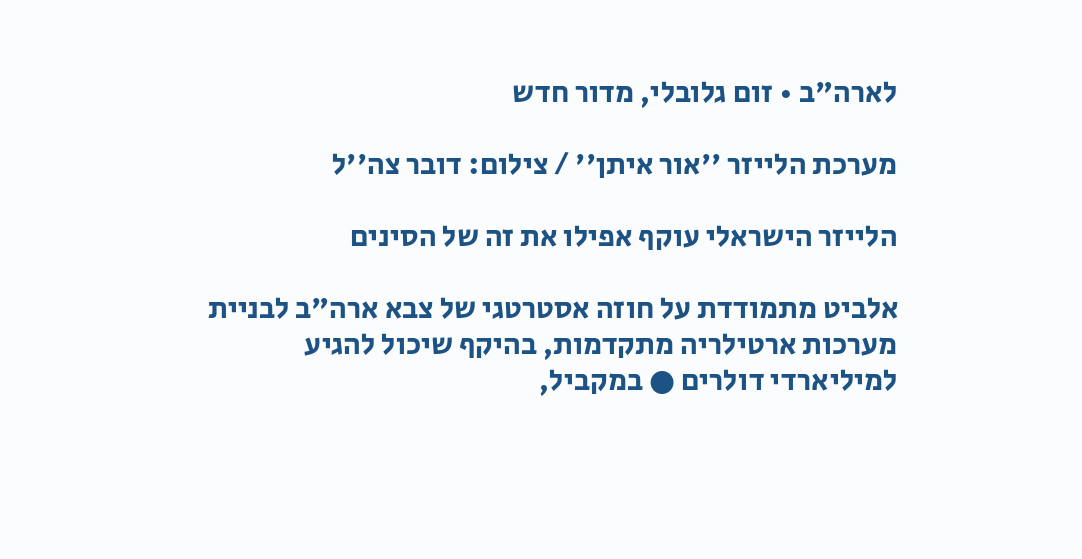לארה"ב • זום גלובלי, מדור חדש

מערכת הלייזר ''אור איתן'' / צילום: דובר צה''ל

הלייזר הישראלי עוקף אפילו את זה של הסינים

אלביט מתמודדת על חוזה אסטרטגי של צבא ארה"ב לבניית מערכות ארטילריה מתקדמות, בהיקף שיכול להגיע למיליארדי דולרים ● במקביל,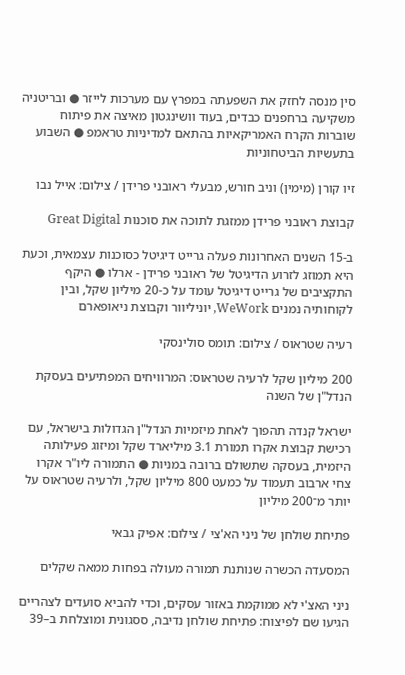סין מנסה לחזק את השפעתה במפרץ עם מערכות לייזר ● ובריטניה משקיעה ברחפנים כבדים, בעוד וושינגטון מאיצה את פיתוח שוברות הקרח האמריקאיות בהתאם למדיניות טראמפ ● השבוע בתעשיות הביטחוניות

זיו קורן (מימין) וניב חורש, מבעלי ראובני פרידן / צילום: אייל נבו

קבוצת ראובני פרידן ממזגת לתוכה את סוכנות Great Digital

ב-15 השנים האחרונות פעלה גרייט דיגיטל כסוכנות עצמאית, וכעת היא תמוזג לזרוע הדיגיטל של ראובני פרידן - ארלו ● היקף התקציבים של גרייט דיגיטל עומד על כ-20 מיליון שקל, ובין לקוחותיה נמנים WeWork, יוניליוור וקבוצת ניאופארם

רעיה שטראוס / צילום: תומס סולינסקי

200 מיליון שקל לרעיה שטראוס: המרוויחים המפתיעים בעסקת הנדל"ן של השנה

ישראל קנדה תהפוך לאחת מיזמיות הנדל"ן הגדולות בישראל, עם רכישת קבוצת אקרו תמורת 3.1 מיליארד שקל ומיזוג פעילותה היזמית, בעסקה שתשולם ברובה במניות ● התמורה ליו"ר אקרו צחי ארבוב תעמוד על כמעט 800 מיליון שקל, ולרעיה שטראוס על יותר מ־200 מיליון

פתיחת שולחן של ניני הא'צי / צילום: אפיק גבאי

המסעדה הכשרה שנותנת תמורה מעולה בפחות ממאה שקלים

ניני האצ'י לא ממוקמת באזור עסקים, וכדי להביא סועדים לצהריים הגיעו שם לפיצוח: פתיחת שולחן נדיבה, ססגונית ומוצלחת ב–39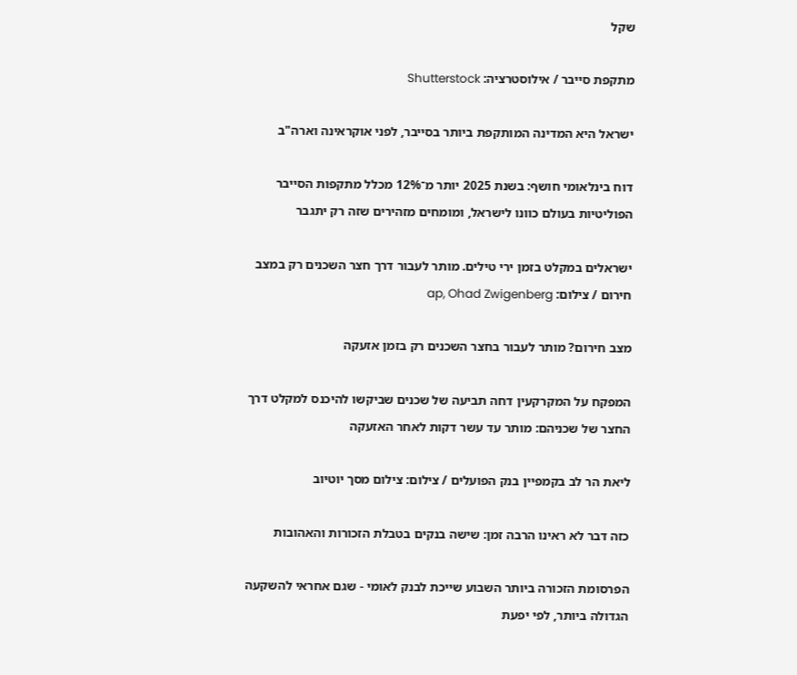שקל

מתקפת סייבר / אילוסטרציה: Shutterstock

ישראל היא המדינה המותקפת ביותר בסייבר, לפני אוקראינה וארה"ב

דוח בינלאומי חושף: בשנת 2025 יותר מ־12% מכלל מתקפות הסייבר הפוליטיות בעולם כוונו לישראל, ומומחים מזהירים שזה רק יתגבר

ישראלים במקלט בזמן ירי טילים. מותר לעבור דרך חצר השכנים רק במצב חירום / צילום: ap, Ohad Zwigenberg

מצב חירום? מותר לעבור בחצר השכנים רק בזמן אזעקה

המפקח על המקרקעין דחה תביעה של שכנים שביקשו להיכנס למקלט דרך החצר של שכניהם: מותר עד עשר דקות לאחר האזעקה

ליאת הר לב בקמפיין בנק הפועלים / צילום: צילום מסך יוטיוב

כזה דבר לא ראינו הרבה זמן: שישה בנקים בטבלת הזכורות והאהובות

הפרסומת הזכורה ביותר השבוע שייכת לבנק לאומי - שגם אחראי להשקעה הגדולה ביותר, לפי יפעת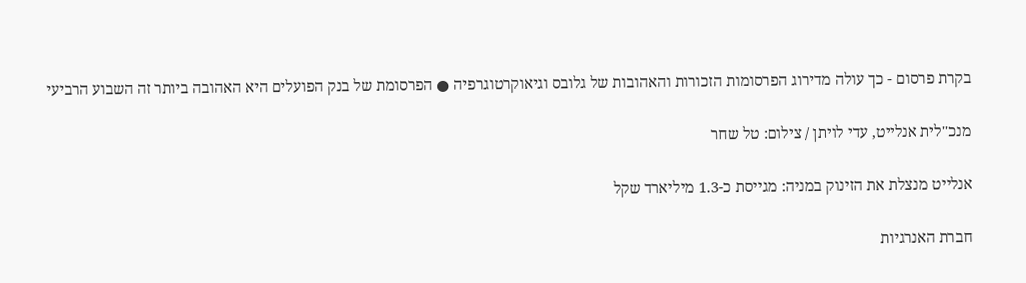בקרת פרסום - כך עולה מדירוג הפרסומות הזכורות והאהובות של גלובס וגיאוקרטוגרפיה ● הפרסומת של בנק הפועלים היא האהובה ביותר זה השבוע הרביעי

מנכ''לית אנלייט, עדי לויתן / צילום: טל שחר

אנלייט מנצלת את הזינוק במניה: מגייסת כ-1.3 מיליארד שקל

חברת האנרגיות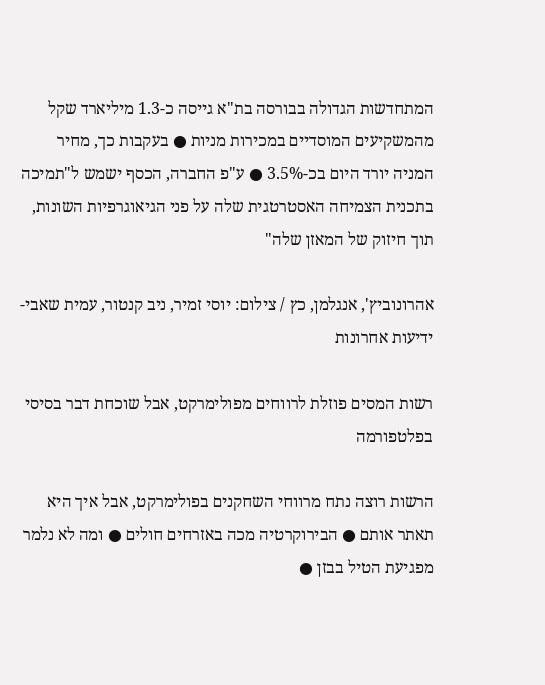המתחדשות הגדולה בבורסה בת"א גייסה כ-1.3 מיליארד שקל מהמשקיעים המוסדיים במכירות מניות ● בעקבות כך, מחיר המניה יורד היום בכ-3.5% ● ע"פ החברה, הכסף ישמש ל"תמיכה בתכנית הצמיחה האסטרטגית שלה על פני הגיאוגרפיות השונות, תוך חיזוק של המאזן שלה"

אהרונוביץ', אנגלמן, כץ / צילום: יוסי זמיר, ניב קנטור, עמית שאבי-ידיעות אחרונות

רשות המסים פוזלת לרווחים מפולימרקט, אבל שוכחת דבר בסיסי בפלטפורמה

הרשות רוצה נתח מרווחי השחקנים בפולימרקט, אבל איך היא תאתר אותם ● הבירוקרטיה מכה באזרחים חולים ● ומה לא נלמר מפגיעת הטיל בבזן ●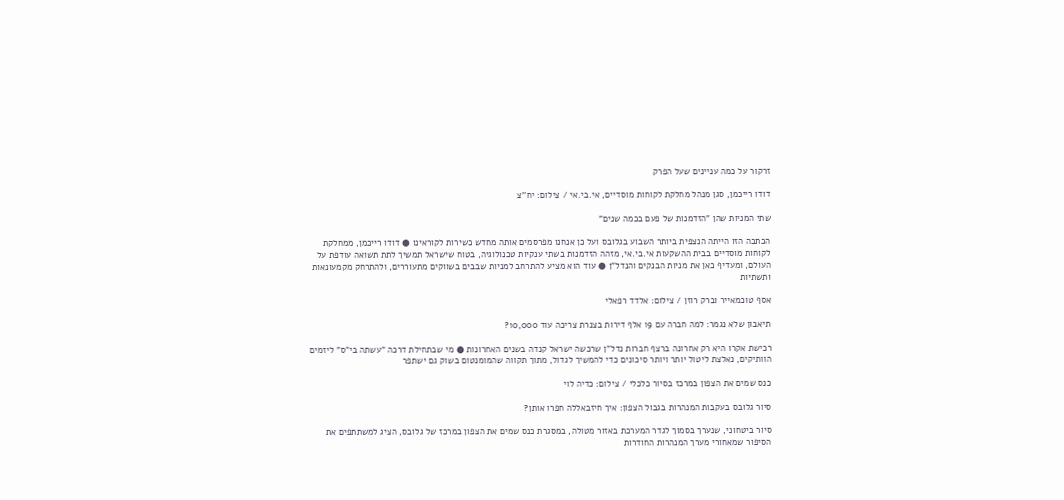זרקור על כמה עניינים שעל הפרק

דודו רייכמן, סגן מנהל מחלקת לקוחות מוסדיים, אי.בי.אי / צילום: יח''צ

שתי המניות שהן "הזדמנות של פעם בכמה שנים"

הכתבה הזו הייתה הנצפית ביותר השבוע בגלובס ועל כן אנחנו מפרסמים אותה מחדש כשירות לקוראינו ● דודו רייכמן, ממחלקת לקוחות מוסדיים בבית ההשקעות אי.בי.אי, מזהה הזדמנות בשתי ענקיות טכנולוגיה, בטוח שישראל תמשיך לתת תשואה עודפת על העולם, ומעדיף כאן את מניות הבנקים והנדל"ן ● עוד הוא מציע להתרחב למניות שבבים בשווקים מתעוררים, ולהתרחק מקמעונאות ותשתיות

אסף טוכמאייר וברק רוזן / צילום: אלדד רפאלי

תיאבון שלא נגמר: למה חברה עם 19 אלף דירות בצנרת צריכה עוד 10,000?

רכישת אקרו היא רק אחרונה ברצף חברות נדל"ן שרכשה ישראל קנדה בשנים האחרונות ● מי שבתחילת דרכה "עשתה בי"ס" ליזמים הוותיקים, נאלצת ליטול יותר ויותר סיכונים כדי להמשיך לגדול, מתוך תקווה שהמומנטום בשוק גם ישתפר

כנס שמים את הצפון במרכז בסיור כלכלי / צילום: כדיה לוי

סיור גלובס בעקבות המנהרות בגבול הצפון: איך חיזבאללה חפרו אותן?

סיור ביטחוני, שנערך בסמוך לגדר המערכת באזור מטולה, במסגרת כנס שמים את הצפון במרכז של גלובס, הציג למשתתפים את הסיפור שמאחורי מערך המנהרות החודרות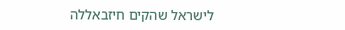לישראל שהקים חיזבאללה